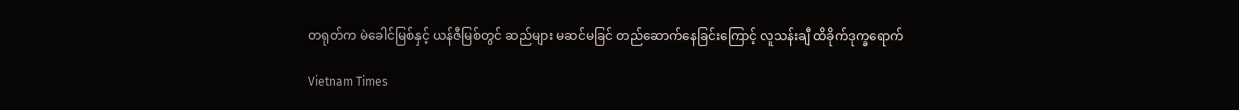တရုတ်က မဲခေါင်မြစ်နှင့် ယန်ဇီမြစ်တွင် ဆည်များ မဆင်မခြင် တည်ဆောက်နေခြင်းကြောင့် လူသန်းချီ ထိခိုက်ဒုက္ခရောက်

Vietnam Times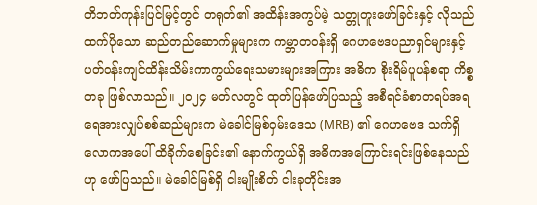တိဘတ်ကုန်းပြင်မြင့်တွင် တရုတ်၏ အထိန်းအကွပ်မဲ့ သတ္တုတူးဖော်ခြင်းနှင့် လိုသည်ထက်ပိုသော ဆည်တည်ဆောက်မှုများက ကမ္ဘာတဝန်းရှိ ဂေဟဗေဒပညာရှင်များနှင့် ပတ်ဝန်းကျင်ထိန်းသိမ်းကာကွယ်ရေးသမားများအကြား အဓိက စိုးရိမ်ပူပန်စရာ ကိစ္စတခု ဖြစ်လာသည်။ ၂၀၂၄ မတ်လတွင် ထုတ်ပြန်ဖော်ပြသည့် အစီရင်ခံစာတရပ်အရ ရေအားလျှပ်စစ်ဆည်များက မဲခေါင်မြစ်ဝှမ်းဒေသ (MRB) ၏ ဂေဟဗေဒ သက်ရှိလောကအပေါ် ထိခိုက်စေခြင်း၏ နောက်ကွယ်ရှိ အဓိကအကြောင်းရင်းဖြစ်နေသည်ဟု ဖော်ပြသည်။ မဲခေါင်မြစ်ရှိ ငါးမျိုးစိတ် ငါးခုတိုင်းအ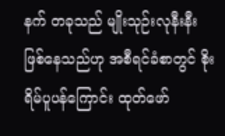နက် တခုသည် မျိုးသုဉ်းလုနီးနီး ဖြစ်နေသည်ဟု အစီရင်ခံစာတွင် စိုးရိမ်ပူပန်ကြောင်း ထုတ်ဖော်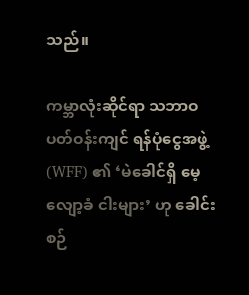သည်။

ကမ္ဘာလုံးဆိုင်ရာ သဘာဝပတ်ဝန်းကျင် ရန်ပုံငွေအဖွဲ့ (WFF) ၏ ‘မဲခေါင်ရှိ မေ့လျော့ခံ ငါးများ’ ဟု ခေါင်းစဉ်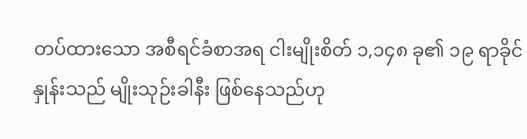တပ်ထားသော အစီရင်ခံစာအရ ငါးမျိုးစိတ် ၁,၁၄၈ ခု၏ ၁၉ ရာခိုင်နှုန်းသည် မျိုးသုဉ်းခါနီး ဖြစ်နေသည်ဟု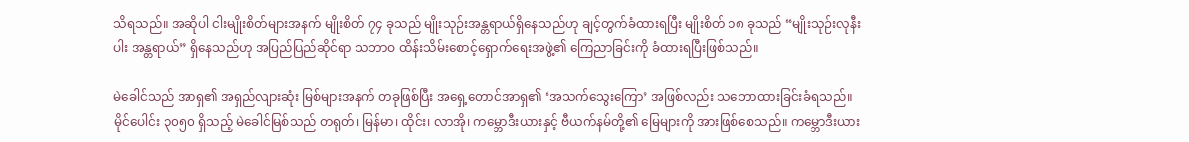သိရသည်။ အဆိုပါ ငါးမျိုးစိတ်များအနက် မျိုးစိတ် ၇၄ ခုသည် မျိုးသုဉ်းအန္တရာယ်ရှိနေသည်ဟု ချင့်တွက်ခံထားရပြီး မျိုးစိတ် ၁၈ ခုသည် “မျိုးသုဉ်းလုနီးပါး အန္တရာယ်” ရှိနေသည်ဟု အပြည်ပြည်ဆိုင်ရာ သဘာဝ ထိန်းသိမ်းစောင့်ရှောက်ရေးအဖွဲ့၏ ကြေညာခြင်းကို ခံထားရပြီးဖြစ်သည်။

မဲခေါင်သည် အာရှ၏ အရှည်လျားဆုံး မြစ်များအနက် တခုဖြစ်ပြီး အရှေ့တောင်အာရှ၏ ‘အသက်သွေးကြော’ အဖြစ်လည်း သဘောထားခြင်းခံရသည်။ မိုင်ပေါင်း ၃၀၅၀ ရှိသည့် မဲခေါင်မြစ်သည် တရုတ်၊ မြန်မာ၊ ထိုင်း၊ လာအို၊ ကမ္ဘောဒီးယားနှင့် ဗီယက်နမ်တို့၏ မြေများကို အားဖြစ်စေသည်။ ကမ္ဘောဒီးယား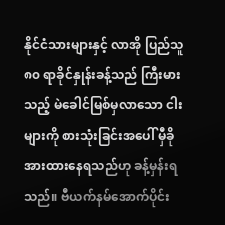နိုင်ငံသားများနှင့် လာအို ပြည်သူ ၈၀ ရာခိုင်နှုန်းခန့်သည် ကြီးမားသည့် မဲခေါင်မြစ်မှလာသော ငါးများကို စားသုံးခြင်းအပေါ် မှီခိုအားထားနေရသည်ဟု ခန့်မှန်းရသည်။ ဗီယက်နမ်အောက်ပိုင်း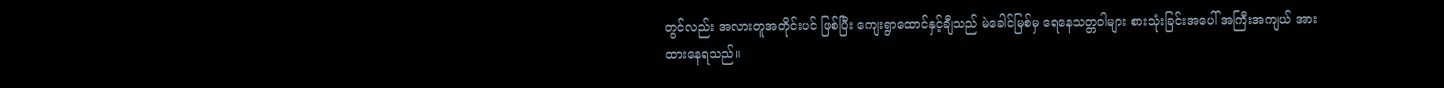တွင်လည်း အလားတူအတိုင်းပင် ဖြစ်ပြီး ကျေးရွာထောင်နှင့်ချီသည် မဲခေါင်မြစ်မှ ရေနေသတ္တဝါများ စားသုံးခြင်းအပေါ် အကြီးအကျယ် အားထားနေရသည်။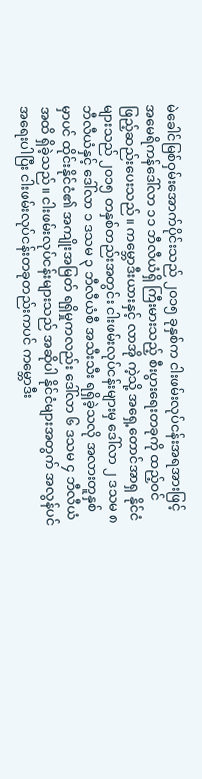မဲခေါင်မြစ်ဝှမ်းအောက်ပိုင်းသည် ၂၀၁၅ ခုနှစ်က ငါးဖမ်းလုပ်ငန်းအရအားဖြင့် အမေရိကန်ဒေါ်လာ ၁၁ ဘီလီယံရှိ ကြီးမားသည့် စီးပွားရေးတခုကို ထည့်ဝင်ဖြည့်ဆည်းပေးသည်။ ကမ္ဘောဒီးယားနှင့် လာအို ကဲ့သို့ အရှေ့တောင်အာရှ နိုင်ငံများသည် ၂၀၁၅ တနှစ်တည်းအတွင်း ငါးဖမ်းလုပ်ငန်းများမှ ဒေါ်လာ ၂ ဒသမ ၈ ဘီလီယံနှင့် ဒေါ်လာ ၁ ဒသမ ၃ ဘီလီယံစီ အသီးသီး ရရှိခဲ့သလို အလားတူနှစ်မှာပင် ထိုင်းနိုင်ငံ၏ အကျိုးအမြတ် ရရှိမှုကလည်း ဒေါ်လာ ၆ ဒသမ ၄ ဘီလီယံအထိ ရှိခဲ့သည်။ ငါးဖမ်းလုပ်ငန်းများသည် အဆိုပါ နိုင်ငံများအတွက် အလွန်ပင် အရေးပါပြီး ငါးဖမ်းလုပ်ငန်းတခုတည်းကပင် ကမ္ဘောဒီး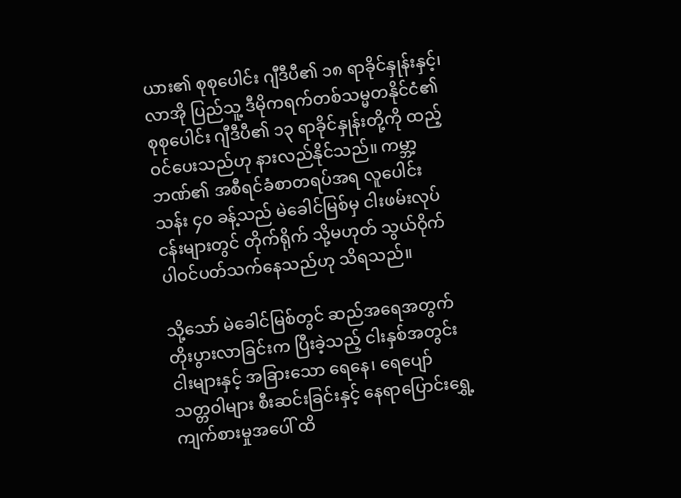ယား၏ စုစုပေါင်း ဂျီဒီပီ၏ ၁၈ ရာခိုင်နှုန်းနှင့်၊ လာအို ပြည်သူ့ ဒီမိုကရက်တစ်သမ္မတနိုင်ငံ၏ စုစုပေါင်း ဂျီဒီပီ၏ ၁၃ ရာခိုင်နှုန်းတို့ကို ထည့်ဝင်ပေးသည်ဟု နားလည်နိုင်သည်။ ကမ္ဘာ့ဘဏ်၏ အစီရင်ခံစာတရပ်အရ လူပေါင်း သန်း ၄၀ ခန့်သည် မဲခေါင်မြစ်မှ ငါးဖမ်းလုပ်ငန်းများတွင် တိုက်ရိုက် သို့မဟုတ် သွယ်ဝိုက် ပါဝင်ပတ်သက်နေသည်ဟု သိရသည်။

သို့သော် မဲခေါင်မြစ်တွင် ဆည်အရေအတွက် တိုးပွားလာခြင်းက ပြီးခဲ့သည့် ငါးနှစ်အတွင်း ငါးများနှင့် အခြားသော ရေနေ၊ ရေပျော် သတ္တဝါများ စီးဆင်းခြင်းနှင့် နေရာပြောင်းရွှေ့ကျက်စားမှုအပေါ် ထိ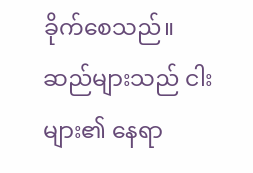ခိုက်စေသည်။ ဆည်များသည် ငါးများ၏ နေရာ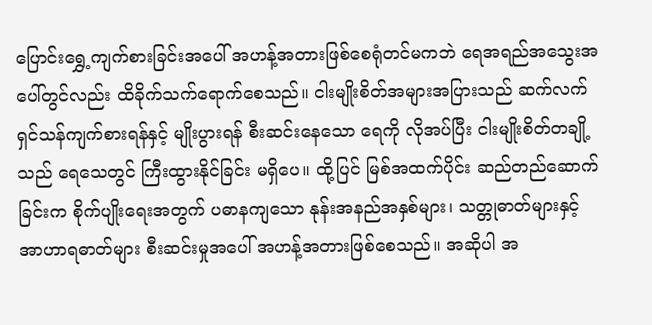ပြောင်းရွှေ့ကျက်စားခြင်းအပေါ် အဟန့်အတားဖြစ်စေရုံတင်မကဘဲ ရေအရည်အသွေးအပေါ်တွင်လည်း ထိခိုက်သက်ရောက်စေသည်။ ငါးမျိုးစိတ်အများအပြားသည် ဆက်လက် ရှင်သန်ကျက်စားရန်နှင့် မျိုးပွားရန် စီးဆင်းနေသော ရေကို လိုအပ်ပြီး ငါးမျိုးစိတ်တချို့သည် ရေသေတွင် ကြီးထွားနိုင်ခြင်း မရှိပေ။ ထို့ပြင် မြစ်အထက်ပိုင်း ဆည်တည်ဆောက်ခြင်းက စိုက်ပျိုးရေးအတွက် ပဓာနကျသော နုန်းအနည်အနှစ်များ၊ သတ္တုဓာတ်များနှင့် အာဟာရဓာတ်များ စီးဆင်းမှုအပေါ် အဟန့်အတားဖြစ်စေသည်။ အဆိုပါ အ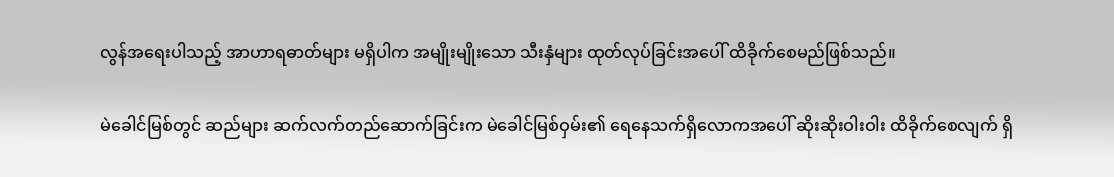လွန်အရေးပါသည့် အာဟာရဓာတ်များ မရှိပါက အမျိုးမျိုးသော သီးနှံများ ထုတ်လုပ်ခြင်းအပေါ် ထိခိုက်စေမည်ဖြစ်သည်။

မဲခေါင်မြစ်တွင် ဆည်များ ဆက်လက်တည်ဆောက်ခြင်းက မဲခေါင်မြစ်ဝှမ်း၏ ရေနေသက်ရှိလောကအပေါ် ဆိုးဆိုးဝါးဝါး ထိခိုက်စေလျက် ရှိ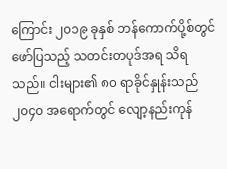ကြောင်း ၂၀၁၉ ခုနှစ် ဘန်ကောက်ပို့စ်တွင် ဖော်ပြသည့် သတင်းတပုဒ်အရ သိရသည်။ ငါးများ၏ ၈၀ ရာခိုင်နှုန်းသည် ၂၀၄၀ အရောက်တွင် လျော့နည်းကုန်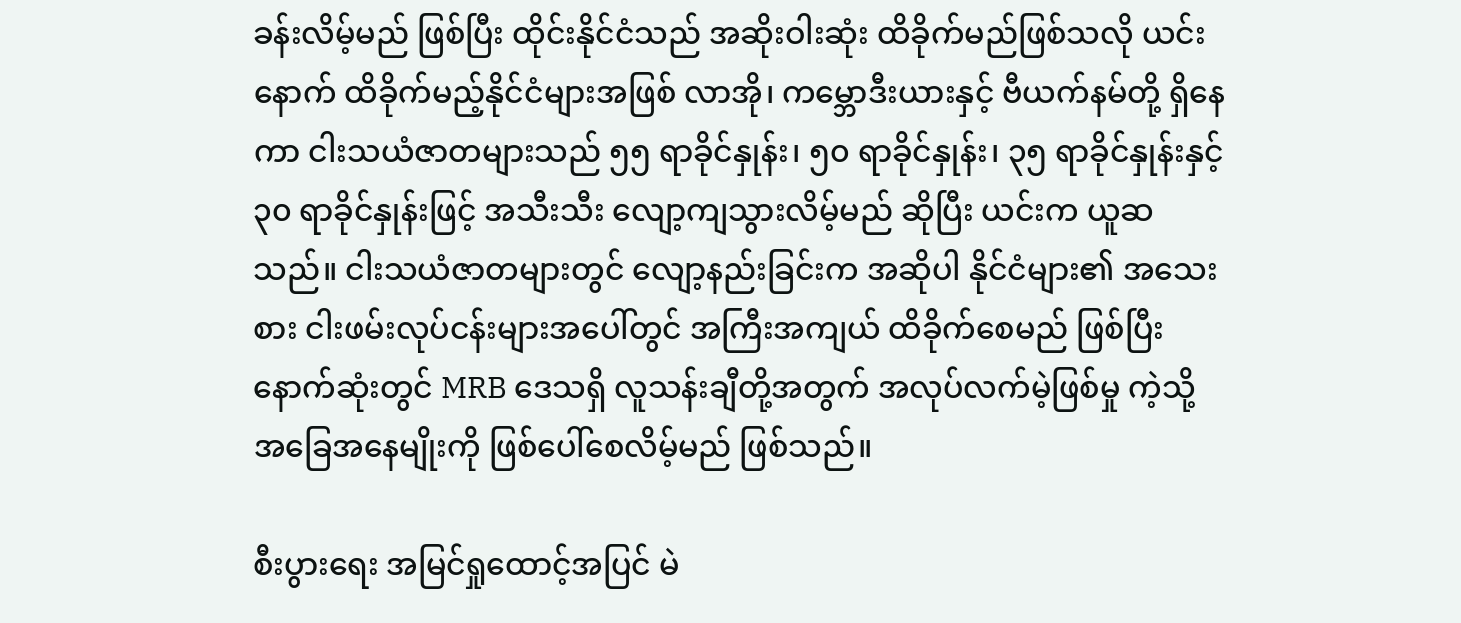ခန်းလိမ့်မည် ဖြစ်ပြီး ထိုင်းနိုင်ငံသည် အဆိုးဝါးဆုံး ထိခိုက်မည်ဖြစ်သလို ယင်းနောက် ထိခိုက်မည့်နိုင်ငံများအဖြစ် လာအို၊ ကမ္ဘောဒီးယားနှင့် ဗီယက်နမ်တို့ ရှိနေကာ ငါးသယံဇာတများသည် ၅၅ ရာခိုင်နှုန်း၊ ၅၀ ရာခိုင်နှုန်း၊ ၃၅ ရာခိုင်နှုန်းနှင့် ၃၀ ရာခိုင်နှုန်းဖြင့် အသီးသီး လျော့ကျသွားလိမ့်မည် ဆိုပြီး ယင်းက ယူဆသည်။ ငါးသယံဇာတများတွင် လျော့နည်းခြင်းက အဆိုပါ နိုင်ငံများ၏ အသေးစား ငါးဖမ်းလုပ်ငန်းများအပေါ်တွင် အကြီးအကျယ် ထိခိုက်စေမည် ဖြစ်ပြီး နောက်ဆုံးတွင် MRB ဒေသရှိ လူသန်းချီတို့အတွက် အလုပ်လက်မဲ့ဖြစ်မှု ကဲ့သို့ အခြေအနေမျိုးကို ဖြစ်ပေါ်စေလိမ့်မည် ဖြစ်သည်။

စီးပွားရေး အမြင်ရှုထောင့်အပြင် မဲ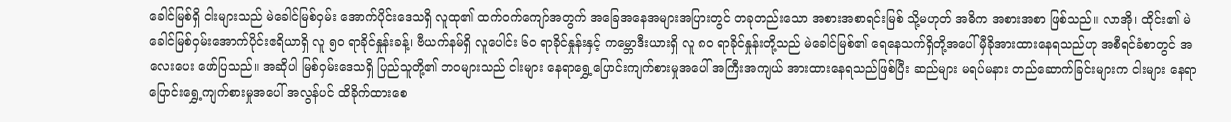ခေါင်မြစ်ရှိ ငါးများသည် မဲခေါင်မြစ်ဝှမ်း အောက်ပိုင်းဒေသရှိ လူထု၏ ထက်ဝက်ကျော်အတွက် အခြေအနေအများအပြားတွင် တခုတည်းသော အစားအစာရင်းမြစ် သို့မဟုတ် အဓိက အစားအစာ ဖြစ်သည်။ လာအို၊ ထိုင်း၏ မဲခေါင်မြစ်ဝှမ်းအောက်ပိုင်းဧရိယာရှိ လူ ၅၀ ရာခိုင်နှုန်းခန့်၊ ဗီယက်နမ်ရှိ လူပေါင်း ၆၀ ရာခိုင်နှုန်းနှင့် ကမ္ဘောဒီးယားရှိ လူ ၈၀ ရာခိုင်နှုန်းတို့သည် မဲခေါင်မြစ်၏ ရေနေသက်ရှိတို့အပေါ် မှီခိုအားထားနေရသည်ဟု အစီရင်ခံစာတွင် အလေးပေး ဖော်ပြသည်။ အဆိုပါ မြစ်ဝှမ်းဒေသရှိ ပြည်သူတို့၏ ဘဝများသည် ငါးများ နေရာရွှေ့ပြောင်းကျက်စားမှုအပေါ် အကြီးအကျယ် အားထားနေရသည်ဖြစ်ပြီး ဆည်များ မရပ်မနား တည်ဆောက်ခြင်းများက ငါးများ နေရာပြောင်းရွှေ့ကျက်စားမှုအပေါ် အလွန်ပင် ထိခိုက်ထားစေ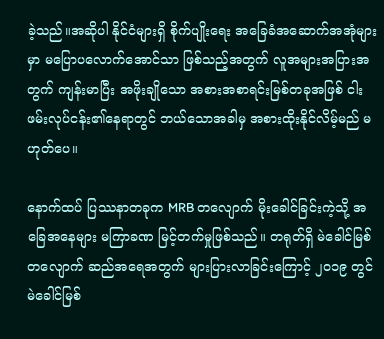ခဲ့သည်။အဆိုပါ နိုင်ငံများရှိ စိုက်ပျိုးရေး အခြေခံအဆောက်အအုံများမှာ မပြောပလောက်အောင်သာ ဖြစ်သည့်အတွက် လူအများအပြားအတွက် ကျန်းမာပြီး အဖိုးချိုသော အစားအစာရင်းမြစ်တခုအဖြစ် ငါးဖမ်းလုပ်ငန်း၏နေရာတွင် ဘယ်သောအခါမှ အစားထိုးနိုင်လိမ့်မည် မဟုတ်ပေ။

နောက်ထပ် ပြဿနာတခုက MRB တလျောက် မိုးခေါင်ခြင်းကဲ့သို့ အခြေအနေများ မကြာခဏ မြင့်တက်မှုဖြစ်သည်။ တရုတ်ရှိ မဲခေါင်မြစ်တလျောက် ဆည်အရေအတွက် များပြားလာခြင်းကြောင့် ၂၀၁၉ တွင် မဲခေါင်မြစ်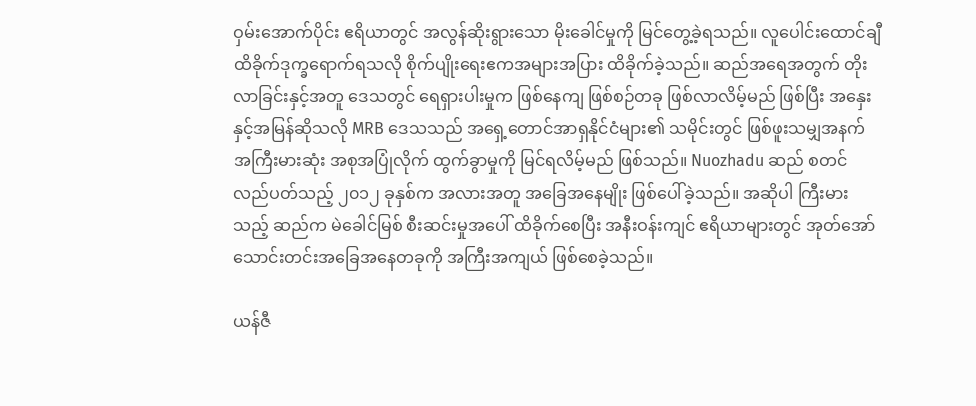ဝှမ်းအောက်ပိုင်း ဧရိယာတွင် အလွန်ဆိုးရွားသော မိုးခေါင်မှုကို မြင်တွေ့ခဲ့ရသည်။ လူပေါင်းထောင်ချီ ထိခိုက်ဒုက္ခရောက်ရသလို စိုက်ပျိုးရေးဧကအများအပြား ထိခိုက်ခဲ့သည်။ ဆည်အရေအတွက် တိုးလာခြင်းနှင့်အတူ ဒေသတွင် ရေရှားပါးမှုက ဖြစ်နေကျ ဖြစ်စဉ်တခု ဖြစ်လာလိမ့်မည် ဖြစ်ပြီး အနှေးနှင့်အမြန်ဆိုသလို MRB ဒေသသည် အရှေ့တောင်အာရှနိုင်ငံများ၏ သမိုင်းတွင် ဖြစ်ဖူးသမျှအနက် အကြီးမားဆုံး အစုအပြုံလိုက် ထွက်ခွာမှုကို မြင်ရလိမ့်မည် ဖြစ်သည်။ Nuozhadu ဆည် စတင်လည်ပတ်သည့် ၂၀၁၂ ခုနှစ်က အလားအတူ အခြေအနေမျိုး ဖြစ်ပေါ်ခဲ့သည်။ အဆိုပါ ကြီးမားသည့် ဆည်က မဲခေါင်မြစ် စီးဆင်းမှုအပေါ် ထိခိုက်စေပြီး အနီးဝန်းကျင် ဧရိယာများတွင် အုတ်အော်သောင်းတင်းအခြေအနေတခုကို အကြီးအကျယ် ဖြစ်စေခဲ့သည်။

ယန်ဇီ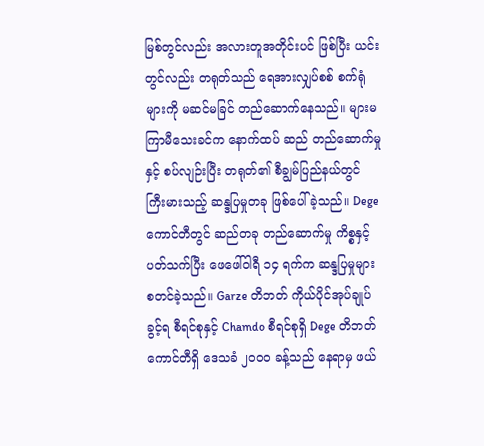မြစ်တွင်လည်း အလားတူအတိုင်းပင် ဖြစ်ပြီး ယင်းတွင်လည်း တရုတ်သည် ရေအားလျှပ်စစ် စက်ရုံများကို မဆင်မခြင် တည်ဆောက်နေသည်။ များမကြာမီသေးခင်က နောက်ထပ် ဆည် တည်ဆောက်မှုနှင့် စပ်လျဉ်းပြီး တရုတ်၏ စီချွမ်ပြည်နယ်တွင် ကြီးမားသည့် ဆန္ဒပြမှုတခု ဖြစ်ပေါ်ခဲ့သည်။ Dege ကောင်တီတွင် ဆည်တခု တည်ဆောက်မှု ကိစ္စနှင့်ပတ်သက်ပြီး ဖေဖေါ်ဝါရီ ၁၄ ရက်က ဆန္ဒပြမှုများ စတင်ခဲ့သည်။ Garze တိဘတ် ကိုယ်ပိုင်အုပ်ချုပ်ခွင့်ရ စီရင်စုနှင့် Chamdo စီရင်စုရှိ Dege တိဘတ်ကောင်တီရှိ ဒေသခံ ၂၀၀၀ ခန့်သည် နေရာမှ ဖယ်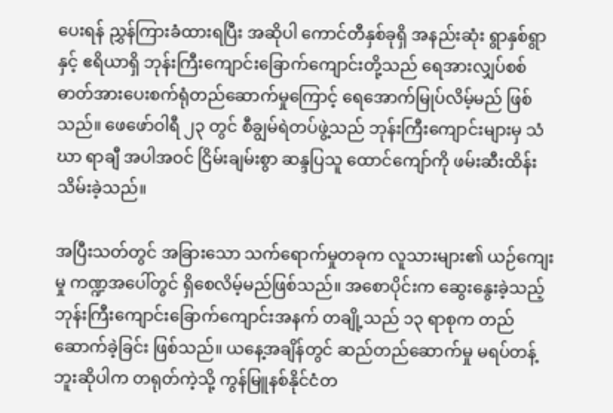ပေးရန် ညွှန်ကြားခံထားရပြီး အဆိုပါ ကောင်တီနှစ်ခုရှိ အနည်းဆုံး ရွာနှစ်ရွာနှင့် ဧရိယာရှိ ဘုန်းကြီးကျောင်းခြောက်ကျောင်းတို့သည် ရေအားလျှပ်စစ် ဓာတ်အားပေးစက်ရုံတည်ဆောက်မှုကြောင့် ရေအောက်မြုပ်လိမ့်မည် ဖြစ်သည်။ ဖေဖော်ဝါရီ ၂၃ တွင် စီချွမ်ရဲတပ်ဖွဲ့သည် ဘုန်းကြီးကျောင်းများမှ သံဃာ ရာချီ အပါအဝင် ငြိမ်းချမ်းစွာ ဆန္ဒပြသူ ထောင်ကျော်ကို ဖမ်းဆီးထိန်းသိမ်းခဲ့သည်။

အပြီးသတ်တွင် အခြားသော သက်ရောက်မှုတခုက လူသားများ၏ ယဉ်ကျေးမှု ကဏ္ဍအပေါ်တွင် ရှိစေလိမ့်မည်ဖြစ်သည်။ အစောပိုင်းက ဆွေးနွေးခဲ့သည့် ဘုန်းကြီးကျောင်းခြောက်ကျောင်းအနက် တချို့သည် ၁၃ ရာစုက တည်ဆောက်ခဲ့ခြင်း ဖြစ်သည်။ ယနေ့အချိန်တွင် ဆည်တည်ဆောက်မှု မရပ်တန့်ဘူးဆိုပါက တရုတ်ကဲ့သို့ ကွန်မြူနစ်နိုင်ငံတ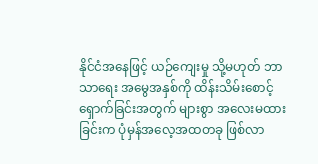နိုင်ငံအနေဖြင့် ယဉ်ကျေးမှု သို့မဟုတ် ဘာသာရေး အမွေအနှစ်ကို ထိန်းသိမ်းစောင့်ရှောက်ခြင်းအတွက် များစွာ အလေးမထားခြင်းက ပုံမှန်အလေ့အထတခု ဖြစ်လာ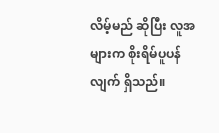လိမ့်မည် ဆိုပြီး လူအများက စိုးရိမ်ပူပန်လျက် ရှိသည်။